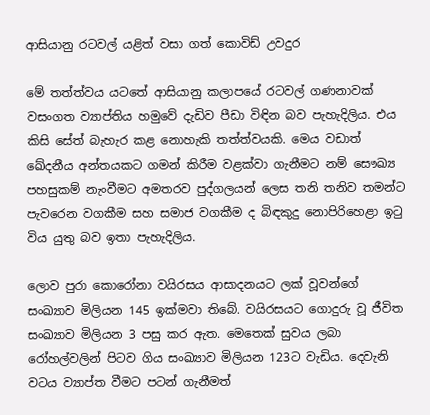ආසියානු රටවල් යළිත් වසා ගත් කොවිඩ් උවදුර

මේ තත්ත්වය යටතේ ආසියානු කලාපයේ රටවල් ගණනාවක් වසංගත ව්‍යාප්තිය හමුවේ දැඩිව පීඩා විඳින බව පැහැදිලිය. එය කිසි සේත් බැහැර කළ නොහැකි තත්ත්වයකි. මෙය වඩාත් ඛේදනීය අන්තයකට ගමන් කිරීම වළක්වා ගැනීමට නම් සෞඛ්‍ය පහසුකම් නැංවීමට අමතරව පුද්ගලයන් ලෙස තනි තනිව තමන්ට පැවරෙන වගකීම සහ සමාජ වගකීම ද බිඳකුදු නොපිරිහෙළා ඉටු විය යුතු බව ඉතා පැහැදිලිය.

ලොව පුරා කොරෝනා වයිරසය ආසාදනයට ලක් වූවන්ගේ සංඛ්‍යාව මිලියන 145 ඉක්මවා තිබේ. වයිරසයට ගොදුරු වූ ජීවිත සංඛ්‍යාව මිලියන 3 පසු කර ඇත. මෙතෙක් සුවය ලබා රෝහල්වලින් පිටව ගිය සංඛ්‍යාව මිලියන 123ට වැඩිය. දෙවැනි වටය ව්‍යාප්ත වීමට පටන් ගැනීමත්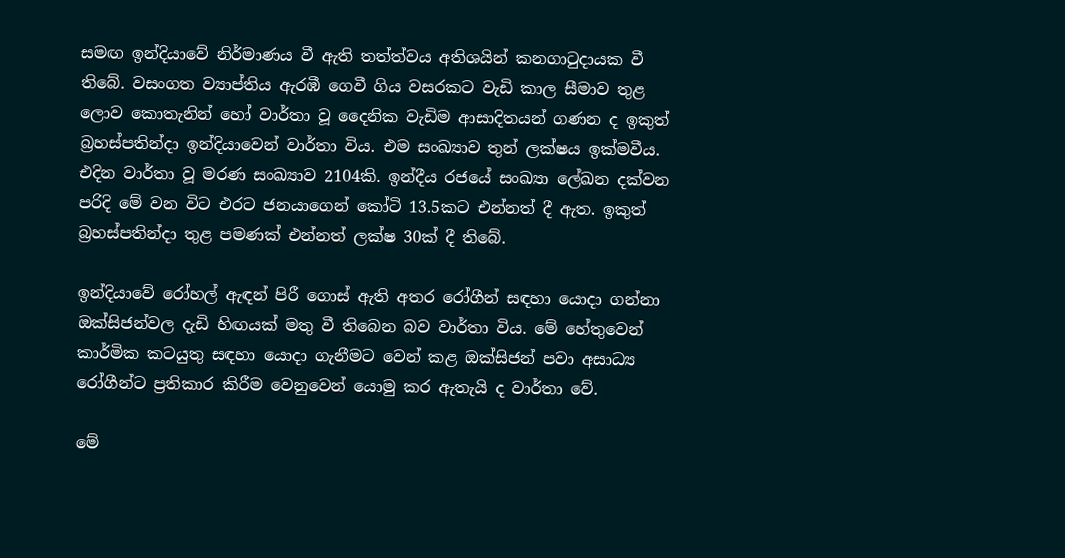සමඟ ඉන්දියාවේ නිර්මාණය වී ඇති තත්ත්වය අතිශයින් කනගාටුදායක වී තිබේ. වසංගත ව්‍යාප්තිය ඇරඹී ගෙවී ගිය වසරකට වැඩි කාල සීමාව තුළ ලොව කොතැනින් හෝ වාර්තා වූ දෛනික වැඩිම ආසාදිතයන් ගණන ද ඉකුත් බ්‍රහස්පතින්දා ඉන්දියාවෙන් වාර්තා විය. එම සංඛ්‍යාව තුන් ලක්ෂය ඉක්මවීය. එදින වාර්තා වූ මරණ සංඛ්‍යාව 2104කි. ඉන්දීය රජයේ සංඛ්‍යා ලේඛන දක්වන පරිදි මේ වන විට එරට ජනයාගෙන් කෝටි 13.5කට එන්නත් දී ඇත. ඉකුත් බ්‍රහස්පතින්දා තුළ පමණක් එන්නත් ලක්ෂ 30ක් දී තිබේ.

ඉන්දියාවේ රෝහල් ඇඳන් පිරී ගොස් ඇති අතර රෝගීන් සඳහා යොදා ගන්නා ඔක්සිජන්වල දැඩි හිඟයක් මතු වී තිබෙන බව වාර්තා විය. මේ හේතුවෙන් කාර්මික කටයුතු සඳහා යොදා ගැනීමට වෙන් කළ ඔක්සිජන් පවා අසාධ්‍ය රෝගීන්ට ප්‍රතිකාර කිරීම වෙනුවෙන් යොමු කර ඇතැයි ද වාර්තා වේ.

මේ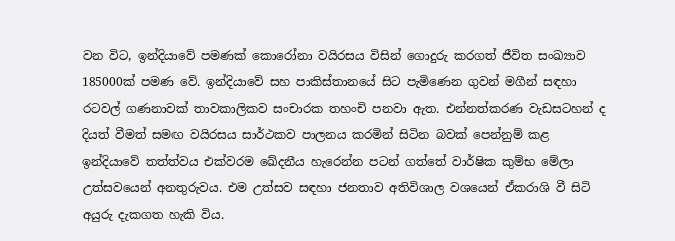වන විට, ඉන්දියාවේ පමණක් කොරෝනා වයිරසය විසින් ගොදුරු කරගත් ජීවිත සංඛ්‍යාව 185000ක් පමණ වේ. ඉන්දියාවේ සහ පාකිස්තානයේ සිට පැමිණෙන ගුවන් මගීන් සඳහා රටවල් ගණනාවක් තාවකාලිකව සංචාරක තහංචි පනවා ඇත. එන්නත්කරණ වැඩසටහන් ද දියත් වීමත් සමඟ වයිරසය සාර්ථකව පාලනය කරමින් සිටින බවක් පෙන්නුම් කළ ඉන්දියාවේ තත්ත්වය එක්වරම ඛේදනීය හැරෙන්න පටන් ගත්තේ වාර්ෂික කුම්භ මේලා උත්සවයෙන් අනතුරුවය. එම උත්සව සඳහා ජනතාව අතිවිශාල වශයෙන් ඒකරාශි වී සිටි අයුරු දැකගත හැකි විය.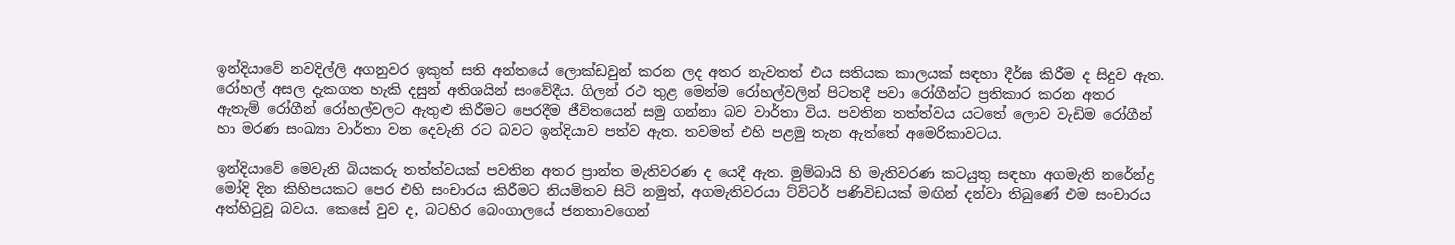ඉන්දියාවේ නවදිල්ලි අගනුවර ඉකුත් සති අන්තයේ ලොක්ඩවුන් කරන ලද අතර නැවතත් එය සතියක කාලයක් සඳහා දීර්ඝ කිරීම ද සිදුව ඇත. රෝහල් අසල දැකගත හැකි දසුන් අතිශයින් සංවේදීය. ගිලන් රථ තුළ මෙන්ම රෝහල්වලින් පිටතදී පවා රෝගීන්ට ප්‍රතිකාර කරන අතර ඇතැම් රෝගීන් රෝහල්වලට ඇතුළු කිරීමට පෙරදීම ජීවිතයෙන් සමු ගන්නා බව වාර්තා විය. පවතින තත්ත්වය යටතේ ලොව වැඩිම රෝගීන් හා මරණ සංඛ්‍යා වාර්තා වන දෙවැනි රට බවට ඉන්දියාව පත්ව ඇත. තවමත් එහි පළමු තැන ඇත්තේ අමෙරිකාවටය.

ඉන්දියාවේ මෙවැනි බියකරු තත්ත්වයක් පවතින අතර ප්‍රාන්ත මැතිවරණ ද යෙදී ඇත. මුම්බායි හි මැතිවරණ කටයුතු සඳහා අගමැති නරේන්ද්‍ර මෝදි දින කිහිපයකට පෙර එහි සංචාරය කිරීමට නියමිතව සිටි නමුත්, අගමැතිවරයා ට්විටර් පණිවිඩයක් මඟින් දන්වා තිබුණේ එම සංචාරය අත්හිටුවූ බවය. කෙසේ වුව ද, බටහිර බෙංගාලයේ ජනතාවගෙන්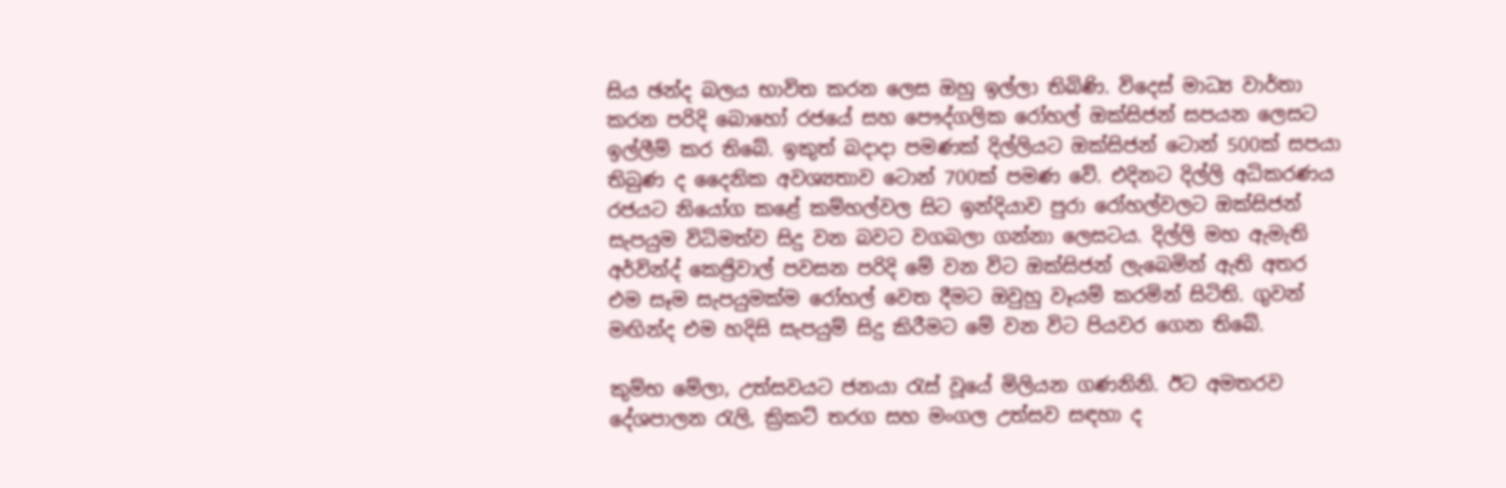සිය ඡන්ද බලය භාවිත කරන ලෙස ඔහු ඉල්ලා තිබිණි. විදෙස් මාධ්‍ය වාර්තා කරන පරිදි බොහෝ රජයේ සහ පෞද්ගලික රෝහල් ඔක්සිජන් සපයන ලෙසට ඉල්ලීම් කර තිබේ. ඉකුත් බදාදා පමණක් දිල්ලියට ඔක්සිජන් ටොන් 500ක් සපයා තිබුණ ද දෛනික අවශ්‍යතාව ටොන් 700ක් පමණ වේ. එදිනට දිල්ලි අධිකරණය රජයට නියෝග කළේ කම්හල්වල සිට ඉන්දියාව පුරා රෝහල්වලට ඔක්සිජන් සැපයුම විධිමත්ව සිදු වන බවට වගබලා ගන්නා ලෙසටය. දිල්ලි මහ ඇමැති අර්වින්ද් කෙජ්‍රිවාල් පවසන පරිදි මේ වන විට ඔක්සිජන් ලැබෙමින් ඇති අතර එම සෑම සැපයුමක්ම රෝහල් වෙත දීමට ඔවුහු වෑයම් කරමින් සිටිති. ගුවන් මඟින්ද එම හදිසි සැපයුම් සිදු කිරීමට මේ වන විට පියවර ගෙන තිබේ.

කුම්භ මේලා, උත්සවයට ජනයා රැස් වූයේ මිලියන ගණනිනි. ඊට අමතරව දේශපාලන රැලි, ක්‍රිකට් තරග සහ මංගල උත්සව සඳහා ද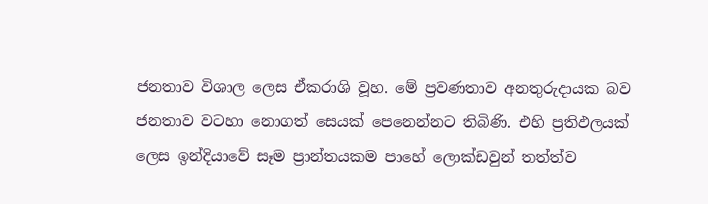ජනතාව විශාල ලෙස ඒකරාශි වූහ. මේ ප්‍රවණතාව අනතුරුදායක බව ජනතාව වටහා නොගත් සෙයක් පෙනෙන්නට තිබිණි. එහි ප්‍රතිඵලයක් ලෙස ඉන්දියාවේ සෑම ප්‍රාන්තයකම පාහේ ලොක්ඩවුන් තත්ත්ව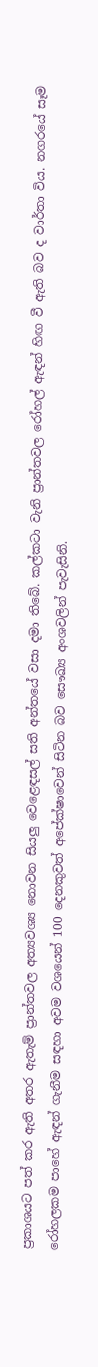ප්‍රකාශයට පත් කර ඇති අතර ඇතැම් ප්‍රාන්තවල අත්‍යවශ්‍ය නොවන සියලු වෙළෙඳසල් සති අන්තයේ වසා දමා තිබේ. කල්කටා වැනි ප්‍රාන්තවල රෝහල් ඇඳන් හිඟ වී ඇති බව ද වාර්තා විය. නගරයේ සෑම රෝහලකම පාහේ ඇඳන් ගැනීම සඳහා අවම වශයෙන් 100 දෙනකුවත් අපේක්ෂාවෙන් සිටින බව සෞඛ්‍ය අංශවලින් පැවැසිනි.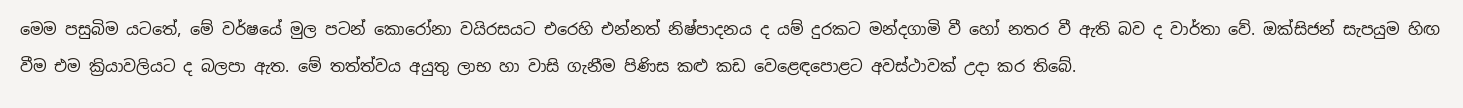මෙම පසුබිම යටතේ, මේ වර්ෂයේ මුල පටන් කොරෝනා වයිරසයට එරෙහි එන්නත් නිෂ්පාදනය ද යම් දුරකට මන්දගාමි වී හෝ නතර වී ඇති බව ද වාර්තා වේ. ඔක්සිජන් සැපයුම හිඟ වීම එම ක්‍රියාවලියට ද බලපා ඇත. මේ තත්ත්වය අයුතු ලාභ හා වාසි ගැනීම පිණිස කළු කඩ වෙළෙඳපොළට අවස්ථාවක් උදා කර තිබේ.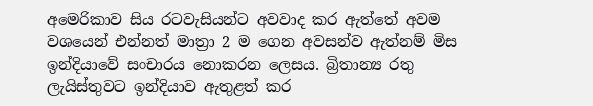අමෙරිකාව සිය රටවැසියන්ට අවවාද කර ඇත්තේ අවම වශයෙන් එන්නත් මාත්‍රා 2 ම ගෙන අවසන්ව ඇත්නම් මිස ඉන්දියාවේ සංචාරය නොකරන ලෙසය. බ්‍රිතාන්‍ය රතු ලැයිස්තුවට ඉන්දියාව ඇතුළත් කර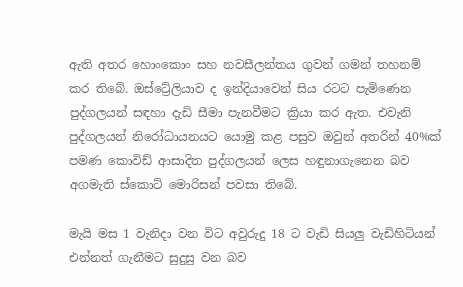ඇති අතර හොංකොං සහ නවසීලන්තය ගුවන් ගමන් තහනම් කර තිබේ. ඔස්ට්‍රේලියාව ද ඉන්දියාවෙන් සිය රටට පැමිණෙන පුද්ගලයන් සඳහා දැඩි සීමා පැනවීමට ක්‍රියා කර ඇත. එවැනි පුද්ගලයන් නිරෝධායනයට යොමු කළ පසුව ඔවුන් අතරින් 40%ක් පමණ කොවිඩ් ආසාදිත පුද්ගලයන් ලෙස හඳුනාගැනෙන බව අගමැති ස්කොට් මොරිසන් පවසා තිබේ.

මැයි මස 1 වැනිදා වන විට අවුරුදු 18 ට වැඩි සියලු වැඩිහිටියන් එන්නත් ගැනීමට සුදුසු වන බව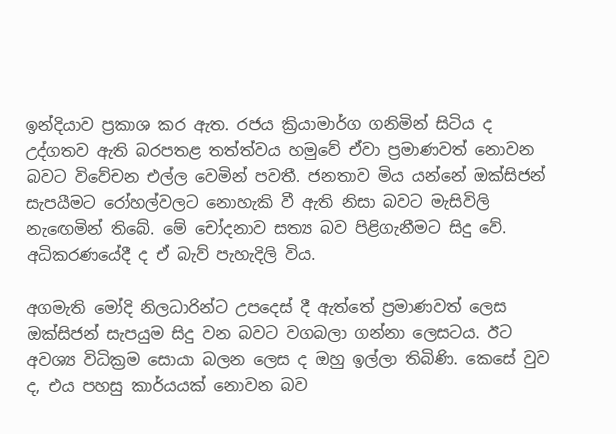ඉන්දියාව ප්‍රකාශ කර ඇත. රජය ක්‍රියාමාර්ග ගනිමින් සිටිය ද උද්ගතව ඇති බරපතළ තත්ත්වය හමුවේ ඒවා ප්‍රමාණවත් නොවන බවට විවේචන එල්ල වෙමින් පවතී. ජනතාව මිය යන්නේ ඔක්සිජන් සැපයීමට රෝහල්වලට නොහැකි වී ඇති නිසා බවට මැසිවිලි නැ‍ඟෙමින් තිබේ. මේ චෝදනාව සත්‍ය බව පිළිගැනීමට සිදු වේ. අධිකරණයේදී ද ඒ බැව් පැහැදිලි විය.

අගමැති මෝදි නිලධාරින්ට උපදෙස් දී ඇත්තේ ප්‍රමාණවත් ලෙස ඔක්සිජන් සැපයුම සිදු වන බවට වගබලා ගන්නා ලෙසටය. ඊට අවශ්‍ය විධික්‍රම සොයා බලන ලෙස ද ඔහු ඉල්ලා තිබිණි. කෙසේ වුව ද, එය පහසු කාර්යයක් නොවන බව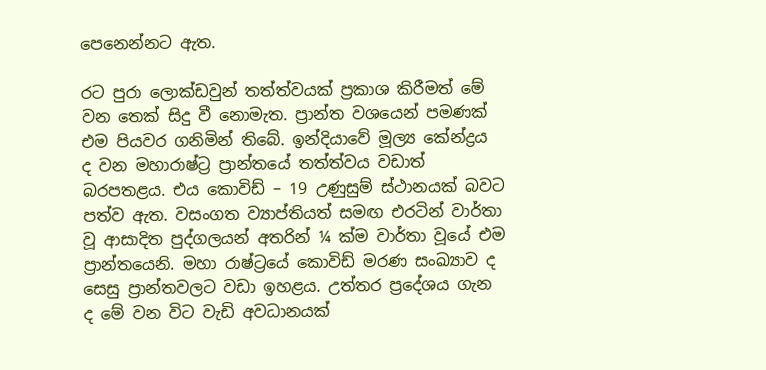පෙනෙන්නට ඇත.

රට පුරා ලොක්ඩවුන් තත්ත්වයක් ප්‍රකාශ කිරීමත් මේ වන තෙක් සිදු වී නොමැත. ප්‍රාන්ත වශයෙන් පමණක් එම පියවර ගනිමින් තිබේ. ඉන්දියාවේ මූල්‍ය කේන්ද්‍රය ද වන මහාරාෂ්ට්‍ර ප්‍රාන්තයේ තත්ත්වය වඩාත් බරපතළය. එය කොවිඩ් – 19 උණුසුම් ස්ථානයක් බවට පත්ව ඇත. වසංගත ව්‍යාප්තියත් සමඟ එරටින් වාර්තා වූ ආසාදිත පුද්ගලයන් අතරින් ¼ ක්ම වාර්තා වූයේ එම ප්‍රාන්තයෙනි. මහා රාෂ්ට්‍රයේ කොවිඩ් මරණ සංඛ්‍යාව ද සෙසු ප්‍රාන්තවලට වඩා ඉහළය. උත්තර ප්‍රදේශය ගැන ද මේ වන විට වැඩි අවධානයක්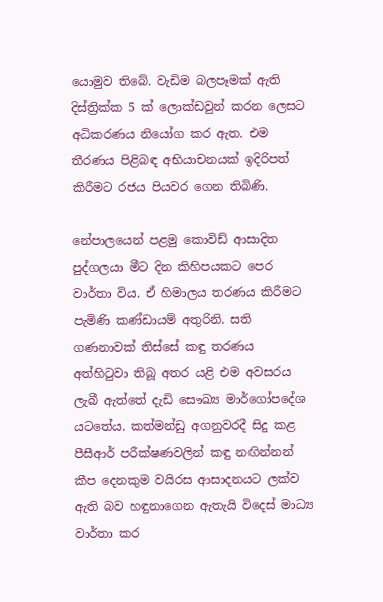යොමුව තිබේ. වැඩිම බලපෑමක් ඇති දිස්ත්‍රික්ක 5 ක් ලොක්ඩවුන් කරන ලෙසට අධිකරණය නියෝග කර ඇත. එම තීරණය පිළිබඳ අභියාචනයක් ඉදිරිපත් කිරීමට රජය පියවර ගෙන තිබිණි.

නේපාලයෙන් පළමු කොවිඩ් ආසාදිත පුද්ගලයා මීට දින කිහිපයකට පෙර වාර්තා විය. ඒ හිමාලය තරණය කිරීමට පැමිණි කණ්ඩායම් අතුරිනි. සති ගණනාවක් තිස්සේ කඳු තරණය අත්හිටුවා තිබූ අතර යළි එම අවසරය ලැබී ඇත්තේ දැඩි සෞඛ්‍ය මාර්ගෝපදේශ යටතේය. කත්මන්ඩු අගනුවරදී සිදු කළ පීසීආර් පරීක්ෂණවලින් කඳු නඟින්නන් කීප දෙනකුම වයිරස ආසාදනයට ලක්ව ඇති බව හඳුනාගෙන ඇතැයි විදෙස් මාධ්‍ය වාර්තා කර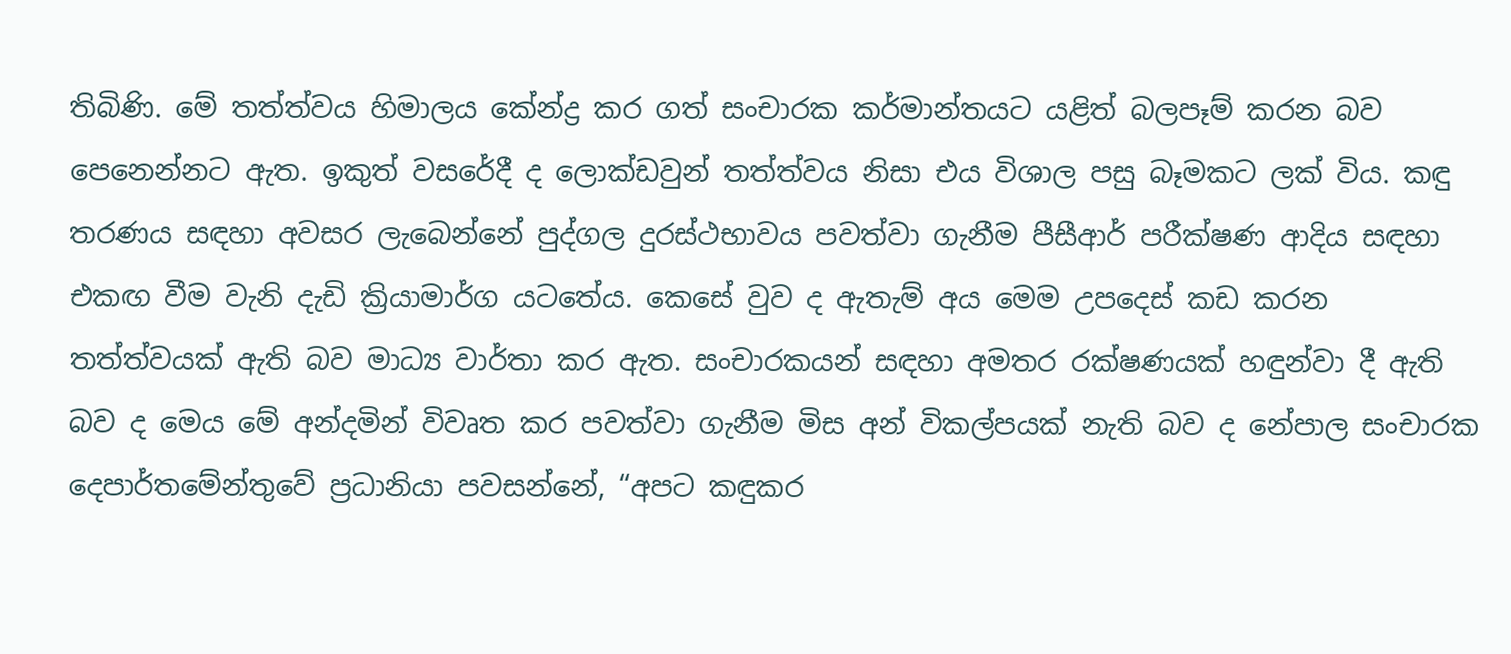තිබිණි. මේ තත්ත්වය හිමාලය කේන්ද්‍ර කර ගත් සංචාරක කර්මාන්තයට යළිත් බලපෑම් කරන බව පෙනෙන්නට ඇත. ඉකුත් වසරේදී ද ලොක්ඩවුන් තත්ත්වය නිසා එය විශාල පසු බෑමකට ලක් විය. කඳු තරණය සඳහා අවසර ලැබෙන්නේ පුද්ගල දුරස්ථභාවය පවත්වා ගැනීම පීසීආර් පරීක්ෂණ ආදිය සඳහා එකඟ වීම වැනි දැඩි ක්‍රියාමාර්ග යටතේය. කෙසේ වුව ද ඇතැම් අය මෙම උපදෙස් කඩ කරන තත්ත්වයක් ඇති බව මාධ්‍ය වාර්තා කර ඇත. සංචාරකයන් සඳහා අමතර රක්ෂණයක් හඳුන්වා දී ඇති බව ද මෙය මේ අන්දමින් විවෘත කර පවත්වා ගැනීම මිස අන් විකල්පයක් නැති බව ද නේපාල සංචාරක දෙපාර්තමේන්තුවේ ප්‍රධානියා පවසන්නේ, “අපට කඳුකර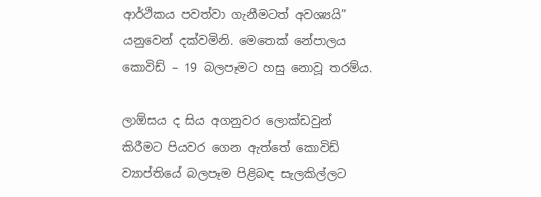ආර්ථිකය පවත්වා ගැනීමටත් අවශ්‍යයි” යනුවෙන් දක්වමිනි. මෙතෙක් නේපාලය කොවිඩ් – 19 බලපෑමට හසු නොවූ තරම්ය.

ලාඕසය ද සිය අගනුවර ලොක්ඩවුන් කිරීමට පියවර ගෙන ඇත්තේ කොවිඩ් ව්‍යාප්තියේ බලපෑම පිළිබඳ සැලකිල්ලට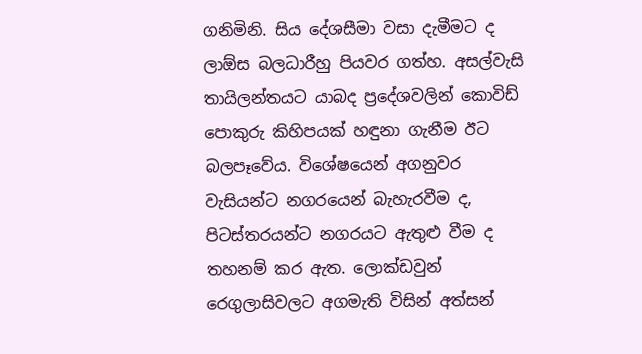ගනිමිනි. සිය දේශසීමා වසා දැමීමට ද ලාඕස බලධාරීහු පියවර ගත්හ. අසල්වැසි තායිලන්තයට යාබද ප්‍රදේශවලින් කොවිඩ් පොකුරු කිහිපයක් හඳුනා ගැනීම ඊට බලපෑවේය. විශේෂයෙන් අගනුවර වැසියන්ට නගරයෙන් බැහැරවීම ද, පිටස්තරයන්ට නගරයට ඇතුළු වීම ද තහනම් කර ඇත. ලොක්ඩවුන් රෙගුලාසිවලට අගමැති විසින් අත්සන්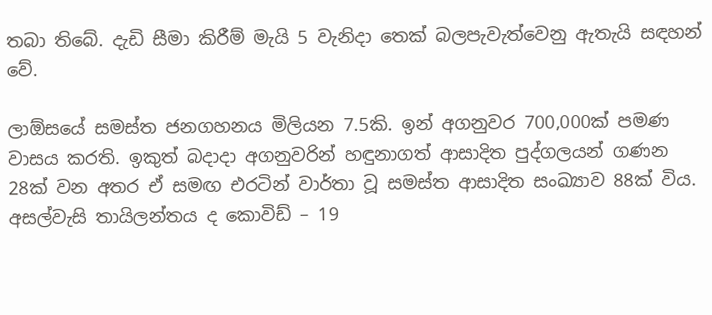තබා තිබේ. දැඩි සීමා කිරීම් මැයි 5 වැනිදා තෙක් බලපැවැත්වෙනු ඇතැයි සඳහන් වේ.

ලාඕසයේ සමස්ත ජනගහනය මිලියන 7.5කි. ඉන් අගනුවර 700,000ක් පමණ වාසය කරති. ඉකුත් බදාදා අගනුවරින් හඳුනාගත් ආසාදිත පුද්ගලයන් ගණන 28ක් වන අතර ඒ සමඟ එරටින් වාර්තා වූ සමස්ත ආසාදිත සංඛ්‍යාව 88ක් විය. අසල්වැසි තායිලන්තය ද කොවිඩ් – 19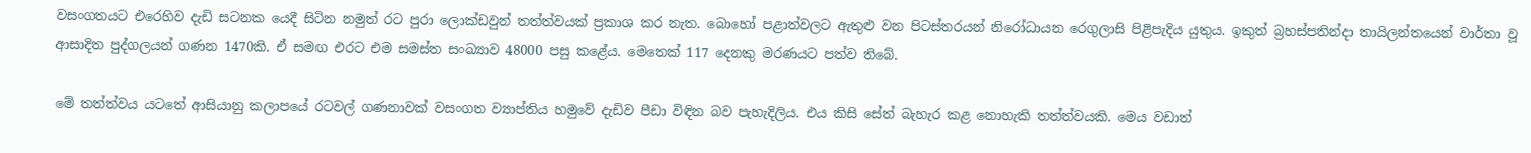වසංගතයට එරෙහිව දැඩි සටනක යෙදී සිටින නමුත් රට පුරා ලොක්ඩවුන් තත්ත්වයක් ප්‍රකාශ කර නැත. බොහෝ පළාත්වලට ඇතුළු වන පිටස්තරයන් නිරෝධායන රෙගුලාසි පිළිපැදිය යුතුය. ඉකුත් බ්‍රහස්පතින්දා තායිලන්තයෙන් වාර්තා වූ ආසාදිත පුද්ගලයන් ගණන 1470කි. ඒ සමඟ එරට එම සමස්ත සංඛ්‍යාව 48000 පසු කළේය. මෙතෙක් 117 දෙනකු මරණයට පත්ව තිබේ.

මේ තත්ත්වය යටතේ ආසියානු කලාපයේ රටවල් ගණනාවක් වසංගත ව්‍යාප්තිය හමුවේ දැඩිව පීඩා විඳින බව පැහැදිලිය. එය කිසි සේත් බැහැර කළ නොහැකි තත්ත්වයකි. මෙය වඩාත්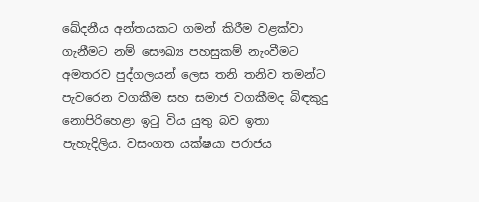ඛේදනීය අන්තයකට ගමන් කිරීම වළක්වා ගැනීමට නම් සෞඛ්‍ය පහසුකම් නැංවීමට අමතරව පුද්ගලයන් ලෙස තනි තනිව තමන්ට පැවරෙන වගකීම සහ සමාජ වගකීමද බිඳකුදු නොපිරිහෙළා ඉටු විය යුතු බව ඉතා පැහැදිලිය. වසංගත යක්ෂයා පරාජය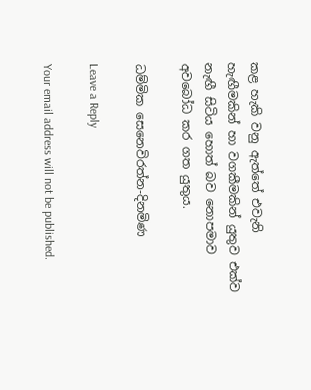කළ හැකි වනු ඇත්තේ එවැනි හැඟීමකින් හා වගකීමකින් යුතුව එක්ව නැඟී සිටිය හොත් බව නොපමාව අවබෝධ කර ගත යුතුය.

ධම්මික සෙනෙවිරත්න-දිනමිණ

Leave a Reply

Your email address will not be published.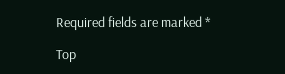Required fields are marked *

Top